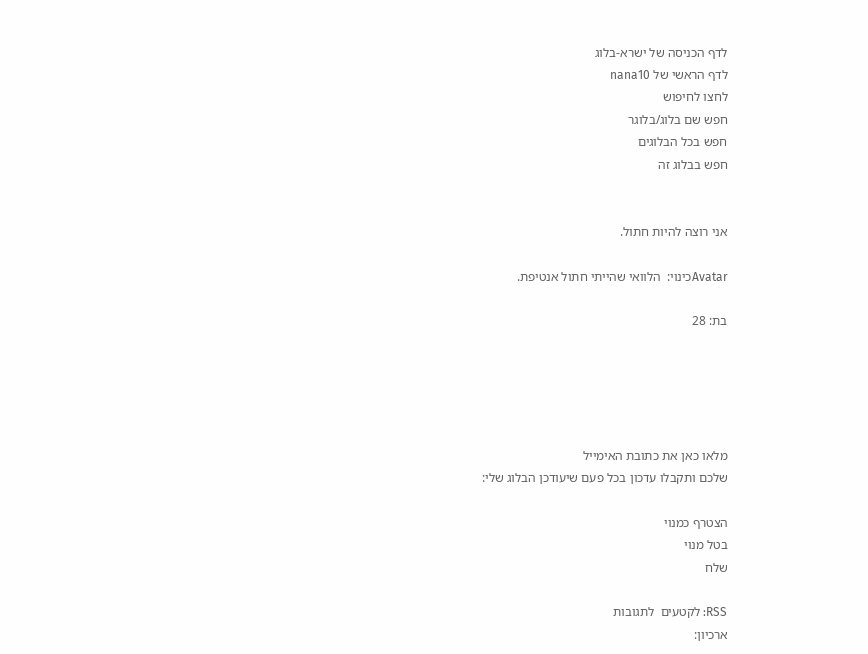לדף הכניסה של ישרא-בלוג
לדף הראשי של nana10
לחצו לחיפוש
חפש שם בלוג/בלוגר
חפש בכל הבלוגים
חפש בבלוג זה


אני רוצה להיות חתול.

Avatarכינוי:  הלוואי שהייתי חתול אנטיפת.

בת: 28





מלאו כאן את כתובת האימייל
שלכם ותקבלו עדכון בכל פעם שיעודכן הבלוג שלי:

הצטרף כמנוי
בטל מנוי
שלח

RSS: לקטעים  לתגובות
ארכיון: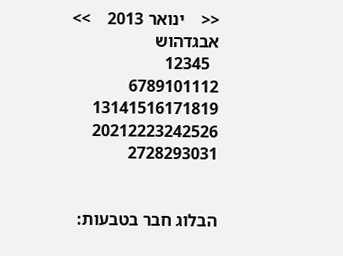<<    ינואר 2013    >>
אבגדהוש
  12345
6789101112
13141516171819
20212223242526
2728293031


הבלוג חבר בטבעות: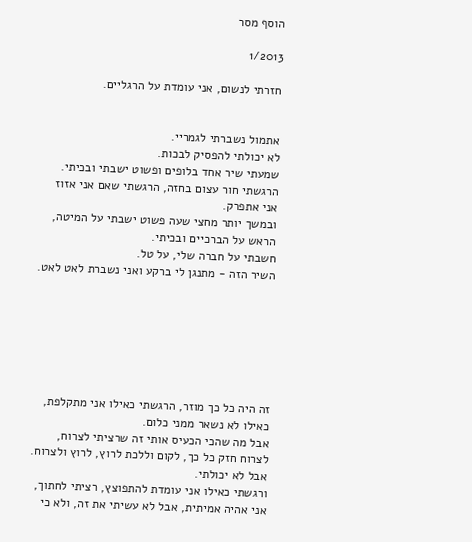הוסף מסר

1/2013

חזרתי לנשום, אני עומדת על הרגליים.


אתמול נשברתי לגמריי.
לא יכולתי להפסיק לבכות.
שמעתי שיר אחד בלופים ופשוט ישבתי ובכיתי.
הרגשתי חור עצום בחזה, הרגשתי שאם אני אזוז אני אתפרק.
ובמשך יותר מחצי שעה פשוט ישבתי על המיטה, הראש על הברכיים ובכיתי.
חשבתי על חברה שלי, על טל.
השיר הזה - מתנגן לי ברקע ואני נשברת לאט לאט.







זה היה כל כך מוזר, הרגשתי כאילו אני מתקלפת, כאילו לא נשאר ממני כלום.
אבל מה שהכי הכעיס אותי זה שרציתי לצרוח, לצרוח חזק כל כך, לקום וללכת לרוץ, לרוץ ולצרוח.
אבל לא יכולתי.
ורגשתי כאילו אני עומדת להתפוצץ, רציתי לחתוך, אני אהיה אמיתית, אבל לא עשיתי את זה, ולא כי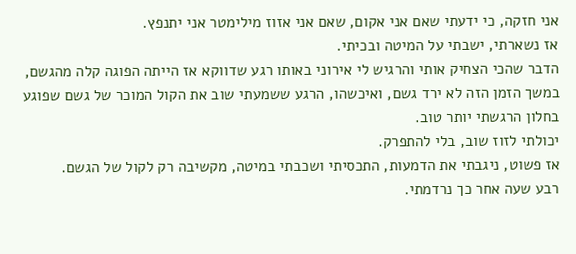אני חזקה, כי ידעתי שאם אני אקום, שאם אני אזוז מילימטר אני יתנפץ.
אז נשארתי, ישבתי על המיטה ובכיתי.
הדבר שהכי הצחיק אותי והרגיש לי אירוני באותו רגע שדווקא אז הייתה הפוגה קלה מהגשם, במשך הזמן הזה לא ירד גשם, ואיכשהו, הרגע ששמעתי שוב את הקול המוכר של גשם שפוגע בחלון הרגשתי יותר טוב.
יכולתי לזוז שוב, בלי להתפרק.
אז פשוט, ניגבתי את הדמעות, התכסיתי ושכבתי במיטה, מקשיבה רק לקול של הגשם.
רבע שעה אחר כך נרדמתי.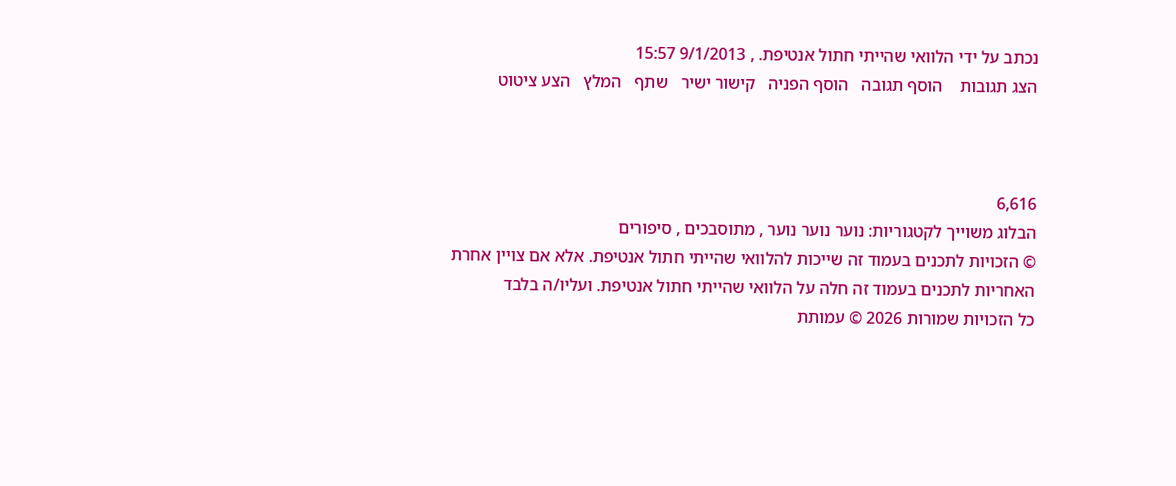נכתב על ידי הלוואי שהייתי חתול אנטיפת. , 9/1/2013 15:57
הצג תגובות    הוסף תגובה   הוסף הפניה   קישור ישיר   שתף   המלץ   הצע ציטוט



6,616
הבלוג משוייך לקטגוריות: נוער נוער נוער , מתוסבכים , סיפורים
© הזכויות לתכנים בעמוד זה שייכות להלוואי שהייתי חתול אנטיפת. אלא אם צויין אחרת
האחריות לתכנים בעמוד זה חלה על הלוואי שהייתי חתול אנטיפת. ועליו/ה בלבד
כל הזכויות שמורות 2026 © עמותת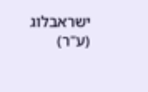ישראבלוג (ע"ר)